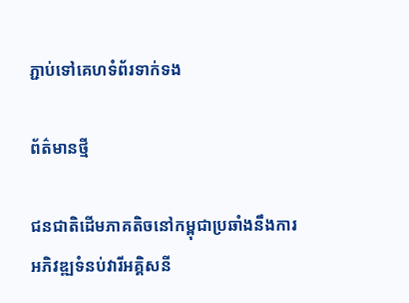ភ្ជាប់ទៅគេហទំព័រទាក់ទង

ព័ត៌មានថ្មី

ជនជាតិដើមភាគតិចនៅកម្ពុជាប្រឆាំងនឹងការអភិវឌ្ឍទំនប់វារីអគ្គិសនី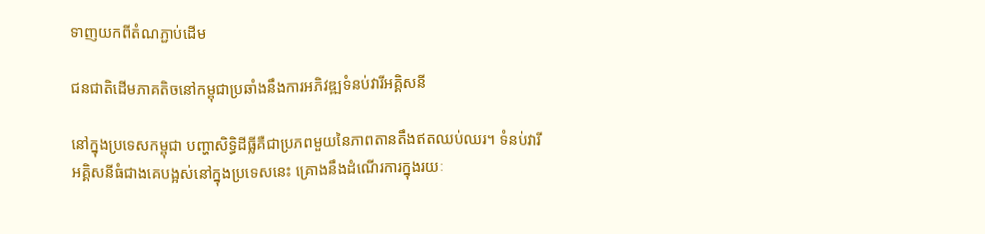ទាញយកពីតំណភ្ជាប់ដើម

ជនជាតិដើមភាគតិចនៅកម្ពុជាប្រឆាំងនឹងការអភិវឌ្ឍទំនប់វារីអគ្គិសនី

នៅក្នុងប្រទេសកម្ពុជា បញ្ហាសិទ្ធិដីធ្លីគឺជាប្រភពមួយនៃភាពតានតឹងឥតឈប់ឈរ។ ទំនប់វារីអគ្គិសនីធំជាងគេបង្អស់នៅក្នុងប្រទេសនេះ គ្រោងនឹងដំណើរការក្នុងរយៈ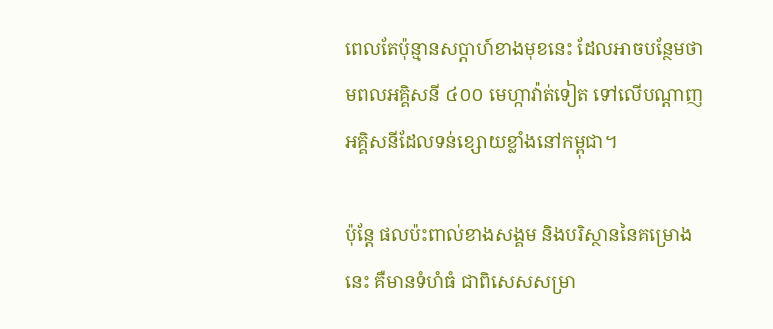ពេលតែប៉ុន្មានសប្តាហ៍ខាងមុខនេះ ដែលអាចបន្ថែមថាមពលអគ្គិសនី ៤០០ មេហ្កាវ៉ាត់ទៀត ទៅលើបណ្តាញអគ្គិសនីដែលទន់ខ្សោយខ្លាំងនៅកម្ពុជា។

ប៉ុន្តែ ផលប៉ះពាល់ខាងសង្គម និងបរិស្ថាននៃគម្រោងនេះ គឺមានទំហំធំ ជាពិសេសសម្រា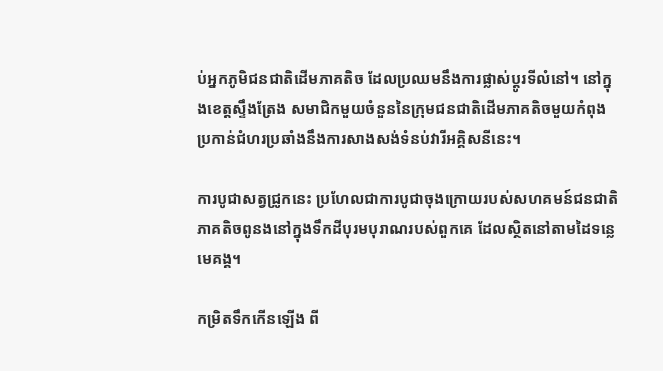ប់អ្នកភូមិជនជាតិដើមភាគតិច ដែលប្រឈមនឹងការផ្លាស់ប្ដូរទីលំនៅ។ នៅក្នុងខេត្តស្ទឹងត្រែង សមាជិកមួយចំនួននៃក្រុមជនជាតិដើមភាគតិចមួយកំពុងប្រកាន់ជំហរប្រឆាំងនឹងការសាងសង់ទំនប់វារីអគ្គិសនីនេះ។

ការបូជាសត្វជ្រូកនេះ ប្រហែលជាការបូជាចុងក្រោយរបស់សហគមន៍ជនជាតិភាគតិចពូនងនៅក្នុងទឹកដីបុរមបុរាណរបស់ពួកគេ ដែលស្ថិតនៅតាមដៃទន្លេមេគង្គ។

កម្រិតទឹកកើនឡើង ពី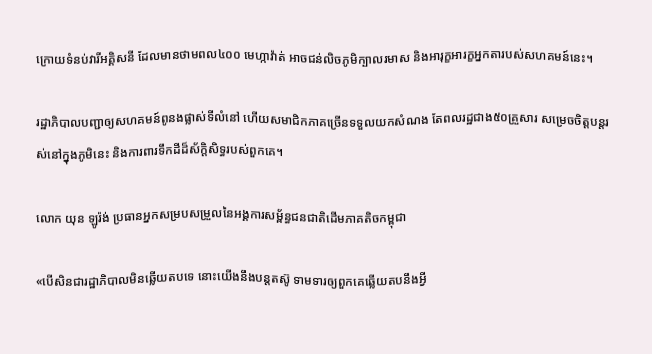ក្រោយទំនប់វារីអគ្គិសនី ដែលមានថាមពល៤០០ មេហ្កាវ៉ាត់ អាចជន់លិចភូមិក្បាលរមាស និងអារុក្ខអារក្ខអ្នកតារបស់សហគមន៍នេះ។

រដ្ឋាភិបាលបញ្ជាឲ្យសហគមន៍ពូនងផ្លាស់ទីលំនៅ ហើយសមាជិកភាគច្រើនទទួលយកសំណង តែពលរដ្ឋជាង៥០គ្រួសារ សម្រេចចិត្តបន្តរស់នៅក្នុងភូមិនេះ និងការពារទឹកដីដ៏ស័ក្តិសិទ្ធរបស់ពួកគេ។

លោក យុន ឡូរ៉ង់ ប្រធានអ្នកសម្របសម្រួលនៃអង្គការសម្ព័ន្ធជនជាតិដើមភាគតិចកម្ពុជា

«បើសិនជារដ្ឋាភិបាលមិនឆ្លើយតបទេ នោះយើងនឹងបន្តតស៊ូ ទាមទារឲ្យពួកគេឆ្លើយតបនឹងអ្វី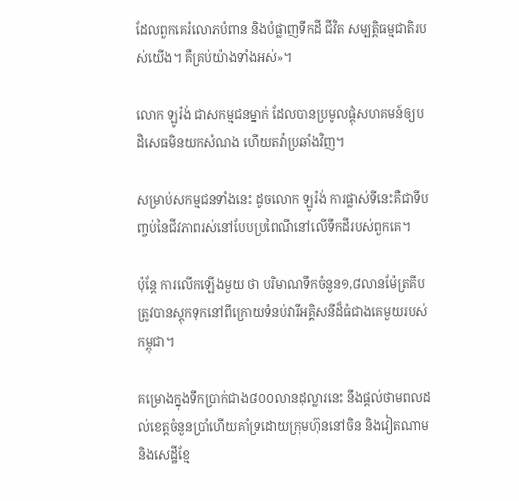ដែលពួកគេរំលោភបំពាន និងបំផ្លាញទឹកដី ជីវិត សម្បត្តិធម្មជាតិរបស់យើង។ គឺគ្រប់យ៉ាងទាំងអស់»។

លោក ឡូរ៉ង់ ជាសកម្មជនម្នាក់ ដែលបានប្រមូលផ្តុំសហគមន៍ឲ្យបដិសេធមិនយកសំណង ហើយតវ៉ាប្រឆាំងវិញ។

សម្រាប់សកម្មជនទាំងនេះ ដូចលោក ឡូរ៉ង់ ការផ្លាស់ទីនេះគឺជាទីបញ្ចប់នៃជីវភាពរស់នៅបែបប្រពៃណីនៅលើទឹកដីរបស់ពួកគេ។

ប៉ុន្តែ ការលើកឡើងមួយ ថា បរិមាណទឹកចំនួន១,៨លានម៉ែត្រគីប ត្រូវបានស្តុកទុកនៅពីក្រោយទំនប់វារីអគ្គិសនីដ៏ធំជាងគេមួយរបស់កម្ពុជា។

គម្រោងក្នុងទឹកប្រាក់ជាង៨០០លានដុល្លារនេះ នឹងផ្តល់ថាមពលដល់ខេត្តចំនួនប្រាំហើយគាំទ្រដោយក្រុមហ៊ុននៅចិន និងវៀតណាម និងសេដ្ឋីខ្មែ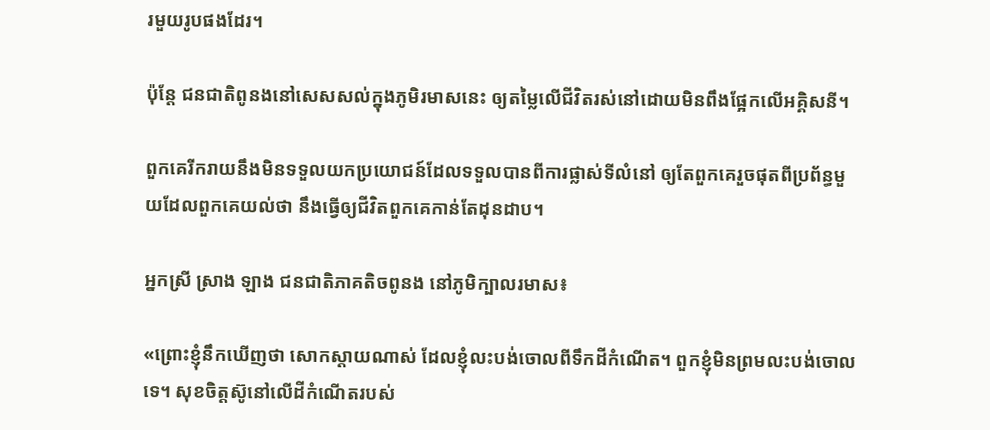រមួយរូបផងដែរ។

ប៉ុន្តែ ជនជាតិពូនងនៅសេសសល់ក្នុងភូមិរមាសនេះ ឲ្យតម្លៃលើជីវិតរស់នៅដោយមិនពឹងផ្អែកលើអគ្គិសនី។

ពួកគេរីករាយនឹងមិនទទួលយកប្រយោជន៍ដែលទទួលបានពីការផ្លាស់ទីលំនៅ ឲ្យតែពួកគេរួចផុតពីប្រព័ន្ធមួយដែលពួកគេយល់ថា នឹងធ្វើឲ្យជីវិតពួកគេកាន់តែដុនដាប។

អ្នកស្រី ស្រាង ឡាង ជនជាតិភាគតិចពូនង នៅភូមិក្បាលរមាស៖

«ព្រោះខ្ញុំនឹកឃើញថា សោកស្តាយណាស់ ដែលខ្ញុំលះបង់ចោលពីទឹកដីកំណើត។ ពួកខ្ញុំមិនព្រមលះបង់ចោលទេ។ សុខចិត្តស៊ូនៅលើដីកំណើតរបស់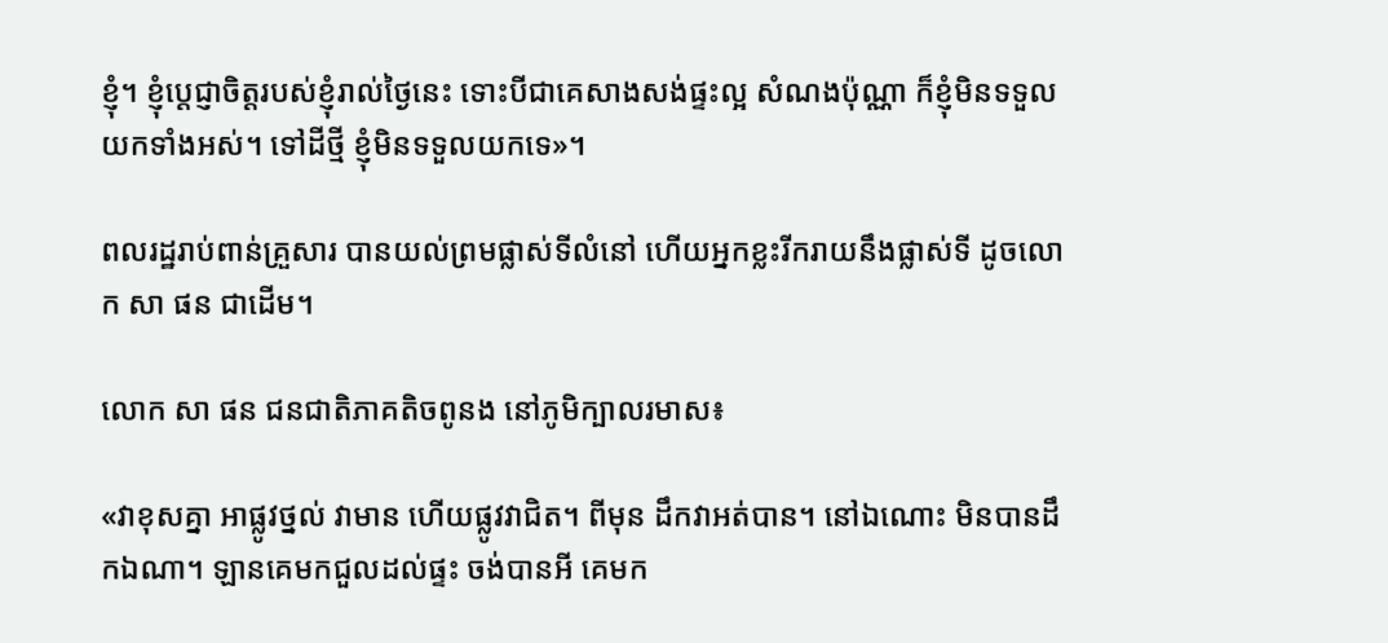ខ្ញុំ។ ខ្ញុំប្តេជ្ញាចិត្តរបស់ខ្ញុំរាល់ថ្ងៃនេះ ទោះបីជាគេសាងសង់ផ្ទះល្អ សំណងប៉ុណ្ណា ក៏ខ្ញុំមិនទទួលយកទាំងអស់។ ទៅដីថ្មី ខ្ញុំមិនទទួលយកទេ»។

ពលរដ្ឋរាប់ពាន់គ្រួសារ បានយល់ព្រមផ្លាស់ទីលំនៅ ហើយអ្នកខ្លះរីករាយនឹងផ្លាស់ទី ដូចលោក សា ផន ជាដើម។

លោក សា ផន ជនជាតិភាគតិចពូនង នៅភូមិក្បាលរមាស៖

«វាខុសគ្នា អាផ្លូវថ្នល់ វាមាន ហើយផ្លូវវាជិត។ ពីមុន ដឹកវាអត់បាន។ នៅឯណោះ មិនបានដឹកឯណា។ ឡានគេមកជួលដល់ផ្ទះ ចង់បានអី គេមក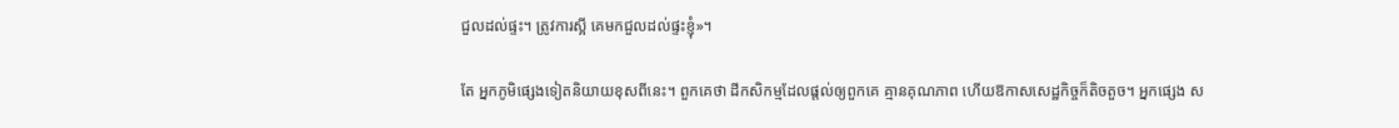ជួលដល់ផ្ទះ។ ត្រូវការស្អី គេមកជួលដល់ផ្ទះខ្ញុំ»។

តែ អ្នកភូមិផ្សេងទៀតនិយាយខុសពីនេះ។ ពួកគេថា ដីកសិកម្មដែលផ្តល់ឲ្យពួកគេ គ្មានគុណភាព ហើយឱកាសសេដ្ឋកិច្ចក៏តិចតួច។ អ្នកផ្សេង ស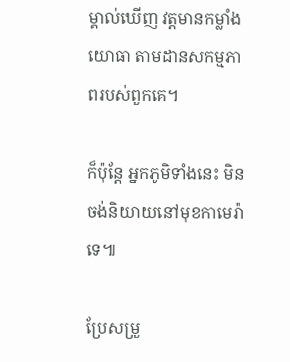ម្គាល់ឃើញ វត្តមានកម្លាំងយោធា តាមដានសកម្មភាពរបស់ពួកគេ។

ក៏ប៉ុន្តែ អ្នកភូមិទាំងនេះ មិនចង់និយាយនៅមុខកាមេរ៉ាទេ៕

ប្រែសម្រួ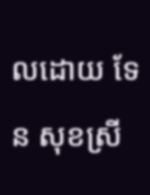លដោយ ទែន សុខស្រី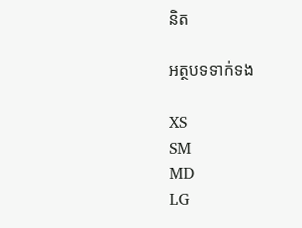និត

អត្ថបទទាក់ទង

XS
SM
MD
LG